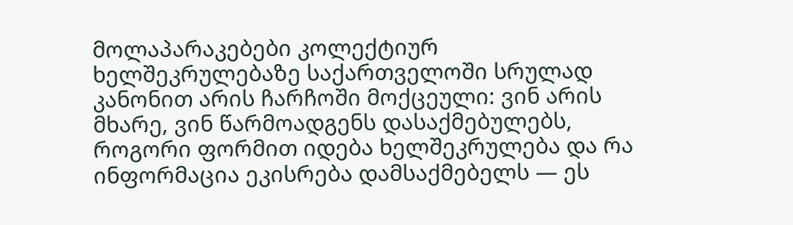მოლაპარაკებები კოლექტიურ ხელშეკრულებაზე საქართველოში სრულად კანონით არის ჩარჩოში მოქცეული: ვინ არის მხარე, ვინ წარმოადგენს დასაქმებულებს, როგორი ფორმით იდება ხელშეკრულება და რა ინფორმაცია ეკისრება დამსაქმებელს — ეს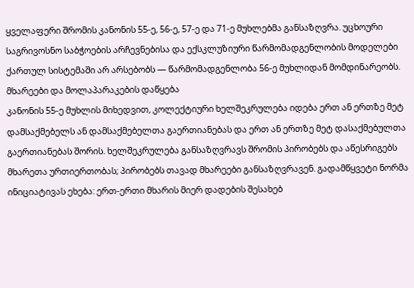ყველაფერი შრომის კანონის 55-ე, 56-ე, 57-ე და 71-ე მუხლებმა განსაზღვრა. უცხოური საგრივოსნო საბჭოების არჩევნებისა და ექსკლუზიური წარმომადგენლობის მოდელები ქართულ სისტემაში არ არსებობს — წარმომადგენლობა 56-ე მუხლიდან მომდინარეობს.
მხარეები და მოლაპარაკების დაწყება
კანონის 55-ე მუხლის მიხედვით, კოლექტიური ხელშეკრულება იდება ერთ ან ერთზე მეტ დამსაქმებელს ან დამსაქმებელთა გაერთიანებას და ერთ ან ერთზე მეტ დასაქმებულთა გაერთიანებას შორის. ხელშეკრულება განსაზღვრავს შრომის პირობებს და აწესრიგებს მხარეთა ურთიერთობას; პირობებს თავად მხარეები განსაზღვრავენ. გადამწყვეტი ნორმა ინიციატივას ეხება: ერთ-ერთი მხარის მიერ დადების შესახებ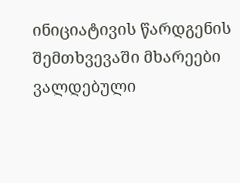ინიციატივის წარდგენის შემთხვევაში მხარეები ვალდებული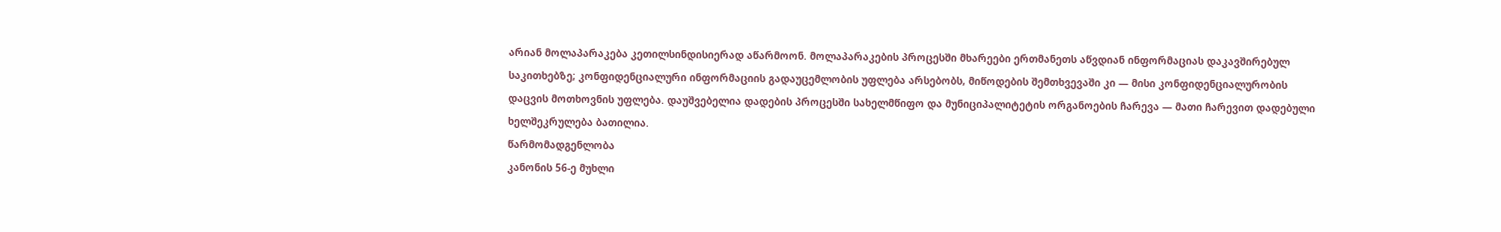არიან მოლაპარაკება კეთილსინდისიერად აწარმოონ. მოლაპარაკების პროცესში მხარეები ერთმანეთს აწვდიან ინფორმაციას დაკავშირებულ საკითხებზე; კონფიდენციალური ინფორმაციის გადაუცემლობის უფლება არსებობს, მიწოდების შემთხვევაში კი — მისი კონფიდენციალურობის დაცვის მოთხოვნის უფლება. დაუშვებელია დადების პროცესში სახელმწიფო და მუნიციპალიტეტის ორგანოების ჩარევა — მათი ჩარევით დადებული ხელშეკრულება ბათილია.
წარმომადგენლობა
კანონის 56-ე მუხლი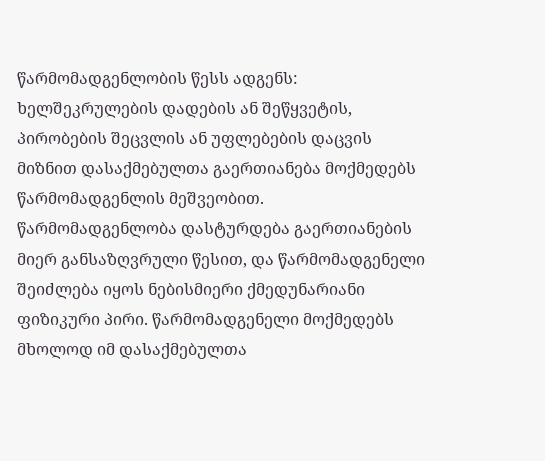წარმომადგენლობის წესს ადგენს: ხელშეკრულების დადების ან შეწყვეტის, პირობების შეცვლის ან უფლებების დაცვის მიზნით დასაქმებულთა გაერთიანება მოქმედებს წარმომადგენლის მეშვეობით. წარმომადგენლობა დასტურდება გაერთიანების მიერ განსაზღვრული წესით, და წარმომადგენელი შეიძლება იყოს ნებისმიერი ქმედუნარიანი ფიზიკური პირი. წარმომადგენელი მოქმედებს მხოლოდ იმ დასაქმებულთა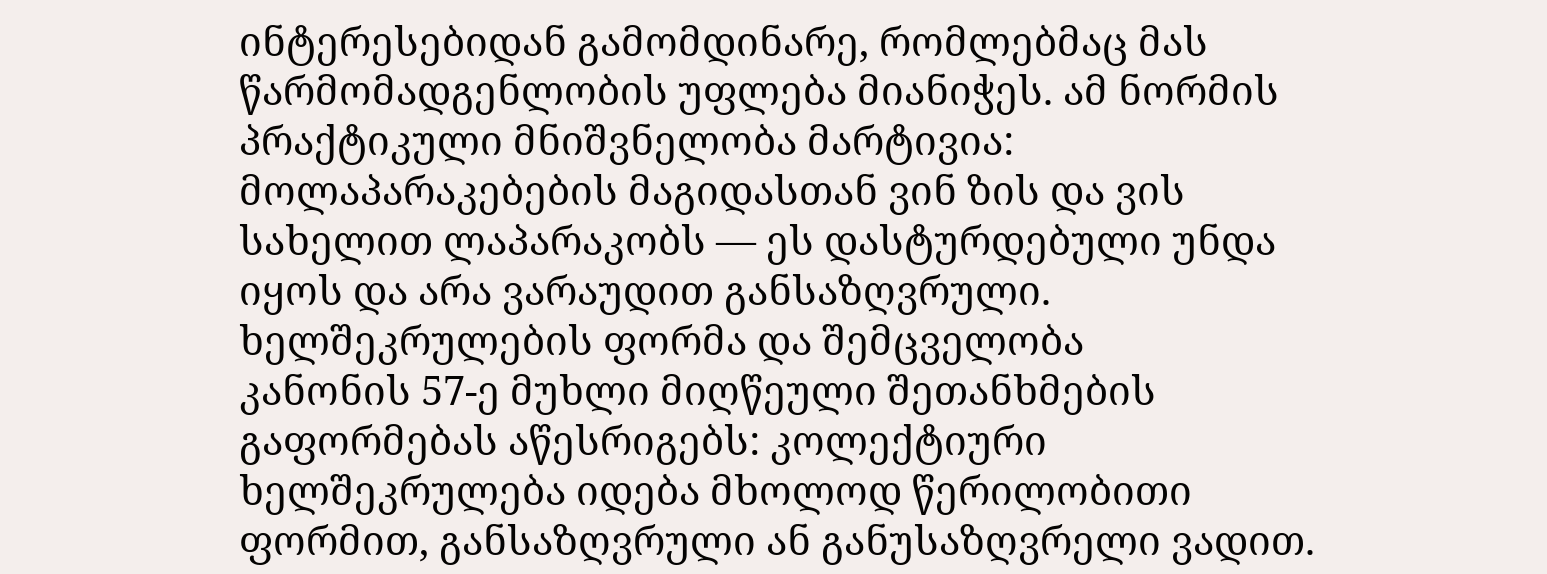ინტერესებიდან გამომდინარე, რომლებმაც მას წარმომადგენლობის უფლება მიანიჭეს. ამ ნორმის პრაქტიკული მნიშვნელობა მარტივია: მოლაპარაკებების მაგიდასთან ვინ ზის და ვის სახელით ლაპარაკობს — ეს დასტურდებული უნდა იყოს და არა ვარაუდით განსაზღვრული.
ხელშეკრულების ფორმა და შემცველობა
კანონის 57-ე მუხლი მიღწეული შეთანხმების გაფორმებას აწესრიგებს: კოლექტიური ხელშეკრულება იდება მხოლოდ წერილობითი ფორმით, განსაზღვრული ან განუსაზღვრელი ვადით.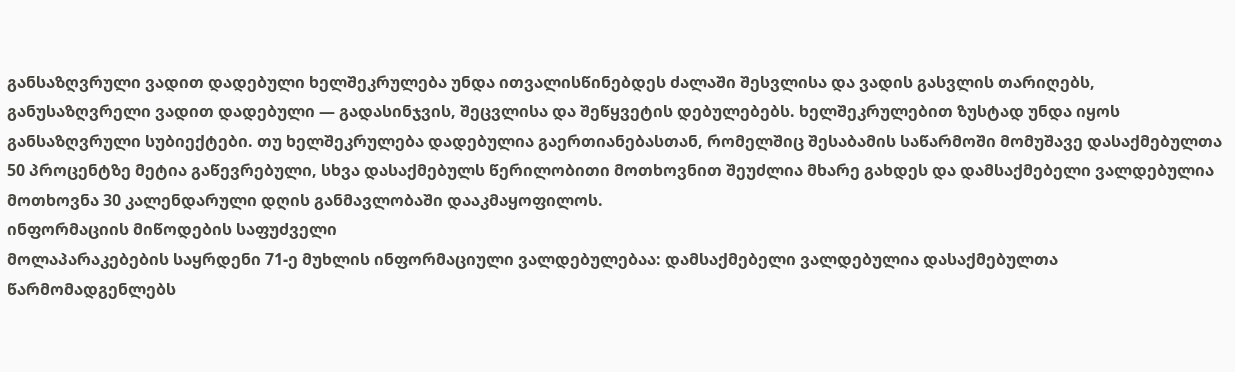განსაზღვრული ვადით დადებული ხელშეკრულება უნდა ითვალისწინებდეს ძალაში შესვლისა და ვადის გასვლის თარიღებს, განუსაზღვრელი ვადით დადებული — გადასინჯვის, შეცვლისა და შეწყვეტის დებულებებს. ხელშეკრულებით ზუსტად უნდა იყოს განსაზღვრული სუბიექტები. თუ ხელშეკრულება დადებულია გაერთიანებასთან, რომელშიც შესაბამის საწარმოში მომუშავე დასაქმებულთა 50 პროცენტზე მეტია გაწევრებული, სხვა დასაქმებულს წერილობითი მოთხოვნით შეუძლია მხარე გახდეს და დამსაქმებელი ვალდებულია მოთხოვნა 30 კალენდარული დღის განმავლობაში დააკმაყოფილოს.
ინფორმაციის მიწოდების საფუძველი
მოლაპარაკებების საყრდენი 71-ე მუხლის ინფორმაციული ვალდებულებაა: დამსაქმებელი ვალდებულია დასაქმებულთა წარმომადგენლებს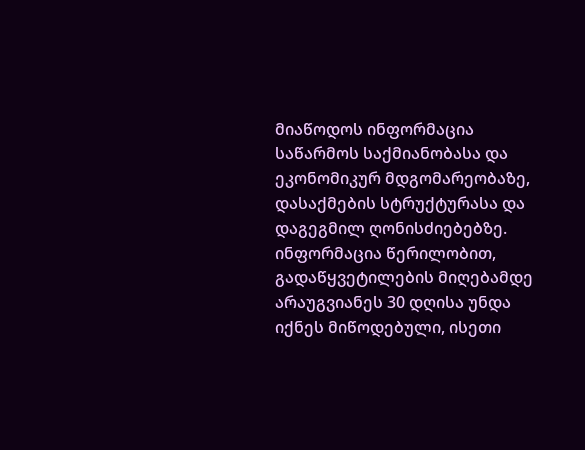მიაწოდოს ინფორმაცია საწარმოს საქმიანობასა და ეკონომიკურ მდგომარეობაზე, დასაქმების სტრუქტურასა და დაგეგმილ ღონისძიებებზე. ინფორმაცია წერილობით, გადაწყვეტილების მიღებამდე არაუგვიანეს 30 დღისა უნდა იქნეს მიწოდებული, ისეთი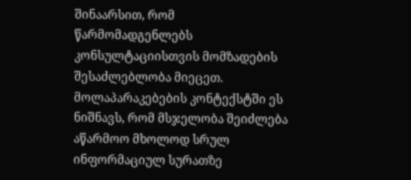შინაარსით, რომ წარმომადგენლებს კონსულტაციისთვის მომზადების შესაძლებლობა მიეცეთ. მოლაპარაკებების კონტექსტში ეს ნიშნავს, რომ მსჯელობა შეიძლება აწარმოო მხოლოდ სრულ ინფორმაციულ სურათზე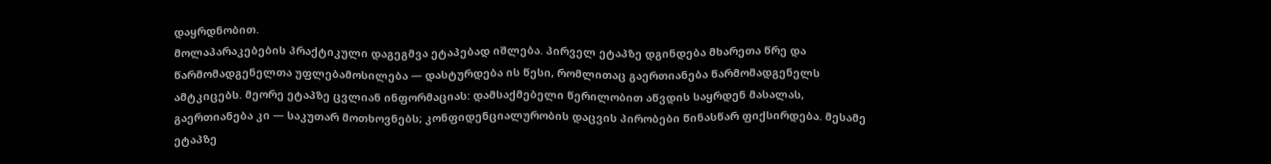დაყრდნობით.
მოლაპარაკებების პრაქტიკული დაგეგმვა ეტაპებად იშლება. პირველ ეტაპზე დგინდება მხარეთა წრე და წარმომადგენელთა უფლებამოსილება — დასტურდება ის წესი, რომლითაც გაერთიანება წარმომადგენელს ამტკიცებს. მეორე ეტაპზე ცვლიან ინფორმაციას: დამსაქმებელი წერილობით აწვდის საყრდენ მასალას, გაერთიანება კი — საკუთარ მოთხოვნებს; კონფიდენციალურობის დაცვის პირობები წინასწარ ფიქსირდება. მესამე ეტაპზე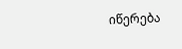იწერება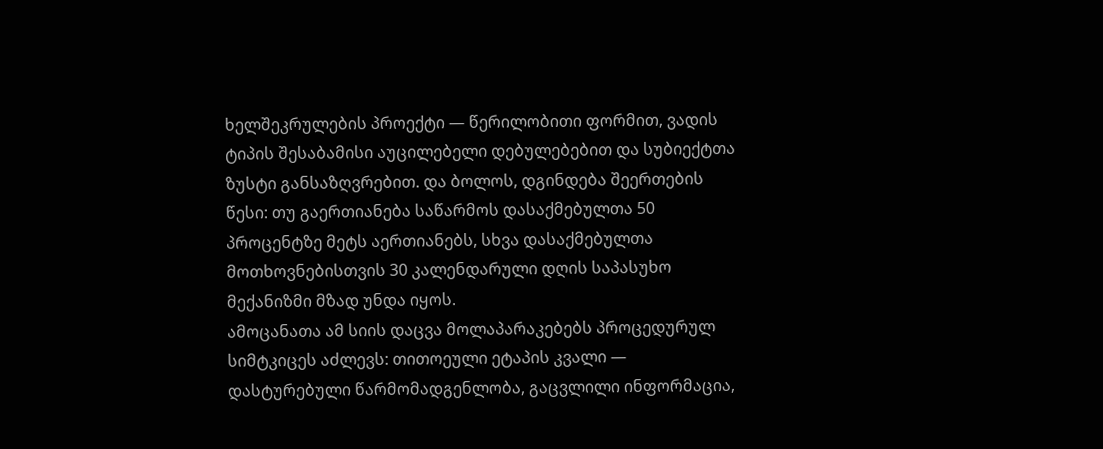ხელშეკრულების პროექტი — წერილობითი ფორმით, ვადის ტიპის შესაბამისი აუცილებელი დებულებებით და სუბიექტთა ზუსტი განსაზღვრებით. და ბოლოს, დგინდება შეერთების წესი: თუ გაერთიანება საწარმოს დასაქმებულთა 50 პროცენტზე მეტს აერთიანებს, სხვა დასაქმებულთა მოთხოვნებისთვის 30 კალენდარული დღის საპასუხო მექანიზმი მზად უნდა იყოს.
ამოცანათა ამ სიის დაცვა მოლაპარაკებებს პროცედურულ სიმტკიცეს აძლევს: თითოეული ეტაპის კვალი — დასტურებული წარმომადგენლობა, გაცვლილი ინფორმაცია,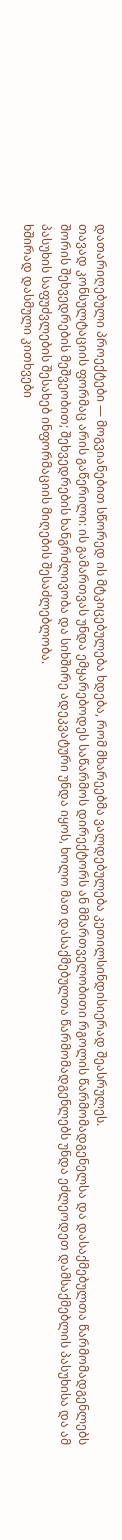დათარიღებული პროექტები — მოგვიანებით სწორედ ის მტკიცებულება ხდება, რომ მხარეებმა ვალდებულება კეთილსინდისიერად შეასრულეს.
თავად კონსულტაციის ფორმაც არის გაწერილი: ის გამართვას უნდა ემყარებოდეს საწარმოს დირექტორს ან მმართველობითი რგოლის წარმომადგენელსა და დასაქმებულთა წარმომადგენლებს შორის შეხვედრების მეშვეობით; შეხვედრების ხანგრძლივობა და სიხშირე ადეკვატური უნდა იყოს, ხოლო მათ დასაქმებულთა წარმომადგენლებს უნდა ეძლეოდეთ დამსაქმებლის პასუხისა და ამ პასუხის საფუძვლების შესახებ ინფორმაციის მიღების შესაძლებლობა.
ხშირად დასმული კითხვები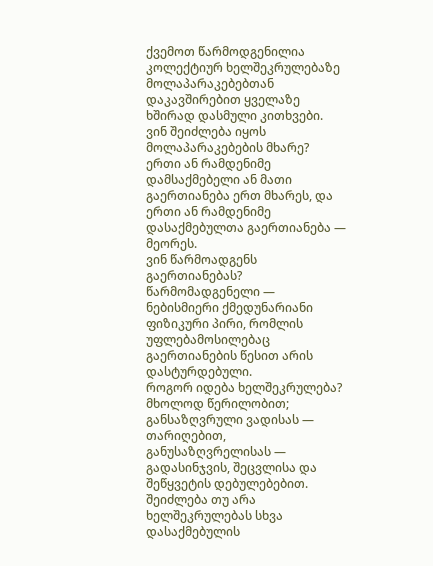ქვემოთ წარმოდგენილია კოლექტიურ ხელშეკრულებაზე მოლაპარაკებებთან დაკავშირებით ყველაზე ხშირად დასმული კითხვები.
ვინ შეიძლება იყოს მოლაპარაკებების მხარე?
ერთი ან რამდენიმე დამსაქმებელი ან მათი გაერთიანება ერთ მხარეს, და ერთი ან რამდენიმე დასაქმებულთა გაერთიანება — მეორეს.
ვინ წარმოადგენს გაერთიანებას?
წარმომადგენელი — ნებისმიერი ქმედუნარიანი ფიზიკური პირი, რომლის უფლებამოსილებაც გაერთიანების წესით არის დასტურდებული.
როგორ იდება ხელშეკრულება?
მხოლოდ წერილობით; განსაზღვრული ვადისას — თარიღებით, განუსაზღვრელისას — გადასინჯვის, შეცვლისა და შეწყვეტის დებულებებით.
შეიძლება თუ არა ხელშეკრულებას სხვა დასაქმებულის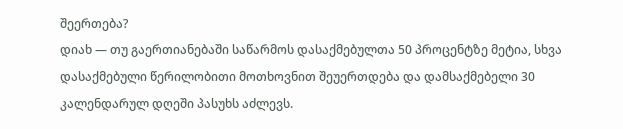შეერთება?
დიახ — თუ გაერთიანებაში საწარმოს დასაქმებულთა 50 პროცენტზე მეტია, სხვა დასაქმებული წერილობითი მოთხოვნით შეუერთდება და დამსაქმებელი 30 კალენდარულ დღეში პასუხს აძლევს.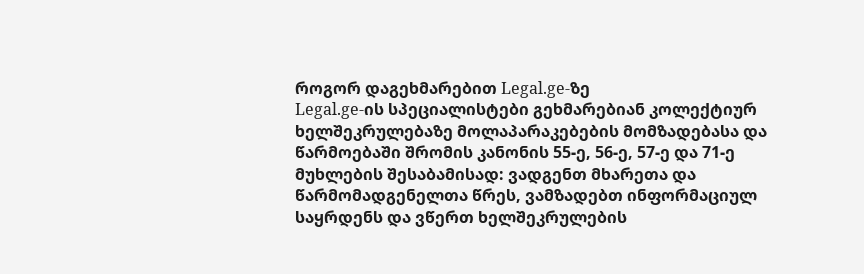როგორ დაგეხმარებით Legal.ge-ზე
Legal.ge-ის სპეციალისტები გეხმარებიან კოლექტიურ ხელშეკრულებაზე მოლაპარაკებების მომზადებასა და წარმოებაში შრომის კანონის 55-ე, 56-ე, 57-ე და 71-ე მუხლების შესაბამისად: ვადგენთ მხარეთა და წარმომადგენელთა წრეს, ვამზადებთ ინფორმაციულ საყრდენს და ვწერთ ხელშეკრულების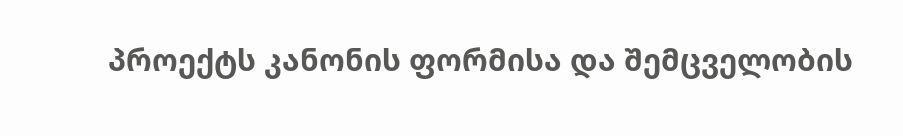პროექტს კანონის ფორმისა და შემცველობის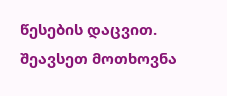წესების დაცვით. შეავსეთ მოთხოვნა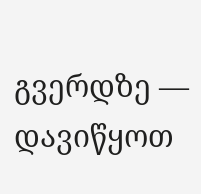გვერდზე — დავიწყოთ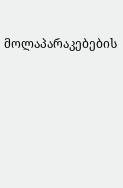მოლაპარაკებების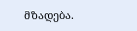მზადება.